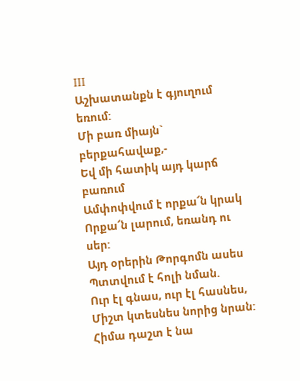III
Աշխատանքն է գյուղում եռում:
Մի բառ միայն` բերքահավաք,-
Եվ մի հատիկ այդ կարճ բառում
Ամփոփվում է որքա՜ն կրակ
Որքա՜ն լարում, եռանդ ու սեր:
Այդ օրերին Թորգոմն ասես
Պտտվում է հոլի նման.
Ուր էլ գնաս, ուր էլ հասնես,
Միշտ կտեսնես նորից նրան:
Հիմա դաշտ է նա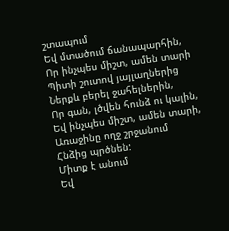շտապում
Եվ մտածում ճանապարհին,
Որ ինչպես միշտ, ամեն տարի
Պիտի շուտով յայլաղներից
Ներքև բերել ջահելներին,
Որ գան, լծվեն հունձ ու կալին,
Եվ ինչպես միշտ, ամեն տարի,
Առաջինը ողջ շրջանում
Հնձից պրծնեն:
Միտք է անում
Եվ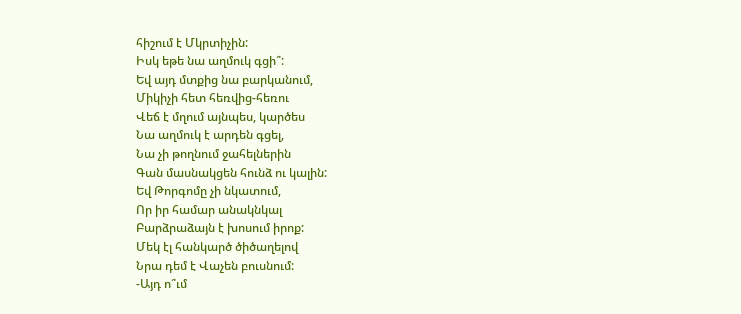հիշում է Մկրտիչին:
Իսկ եթե նա աղմուկ գցի՞:
Եվ այդ մտքից նա բարկանում,
Միկիչի հետ հեռվից-հեռու
Վեճ է մղում այնպես, կարծես
Նա աղմուկ է արդեն գցել,
Նա չի թողնում ջահելներին
Գան մասնակցեն հունձ ու կալին:
Եվ Թորգոմը չի նկատում,
Որ իր համար անակնկալ
Բարձրաձայն է խոսում իրոք:
Մեկ էլ հանկարծ ծիծաղելով
Նրա դեմ է Վաչեն բուսնում:
-Այդ ո՞ւմ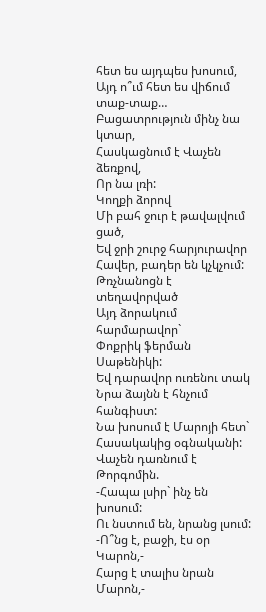հետ ես այդպես խոսում,
Այդ ո՞ւմ հետ ես վիճում տաք-տաք…
Բացատրություն մինչ նա կտար,
Հասկացնում է Վաչեն ձեռքով,
Որ նա լռի:
Կողքի ձորով
Մի բահ ջուր է թավալվում ցած,
Եվ ջրի շուրջ հարյուրավոր
Հավեր, բադեր են կչկչում:
Թռչնանոցն է տեղավորված
Այդ ձորակում հարմարավոր`
Փոքրիկ ֆերման Սաթենիկի:
Եվ դարավոր ուռենու տակ
Նրա ձայնն է հնչում հանգիստ:
Նա խոսում է Մարոյի հետ`
Հասակակից օգնականի:
Վաչեն դառնում է Թորգոմին.
-Հապա լսիր` ինչ են խոսում:
Ու նստում են, նրանց լսում:
-Ո՞նց է, բաջի, էս օր Կարոն,-
Հարց է տալիս նրան Մարոն,-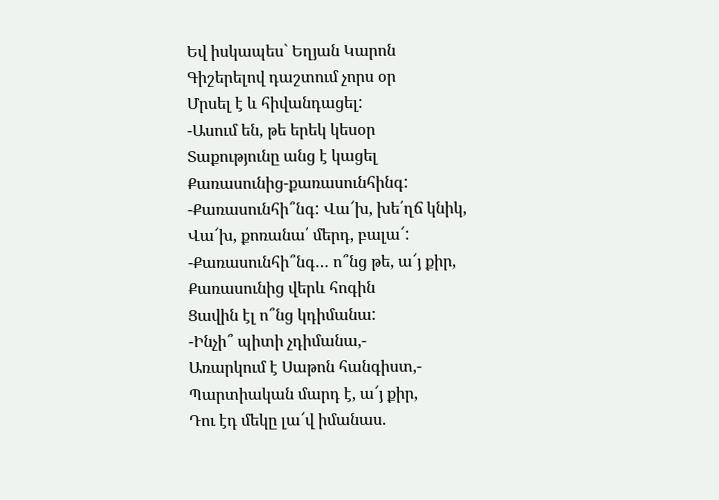Եվ իսկապես` Եղյան Կարոն
Գիշերելով դաշտում չորս օր
Մրսել է և հիվանդացել:
-Ասում են, թե երեկ կեսօր
Տաքությունը անց է կացել
Քառասունից-քառասունհինգ:
-Քառասունհի՞նգ: Վա՜խ, խե՛ղճ կնիկ,
Վա՜խ, քոռանա՛ մերդ, բալա՜:
-Քառասունհի՞նգ… ո՞նց թե, ա՜յ քիր,
Քառասունից վերև հոգին
Ցավին էլ ո՞նց կդիմանա:
-Ինչի՞ պիտի չդիմանա,-
Առարկում է Սաթոն հանգիստ,-
Պարտիական մարդ է, ա՜յ քիր,
Դու էդ մեկը լա՜վ իմանաս.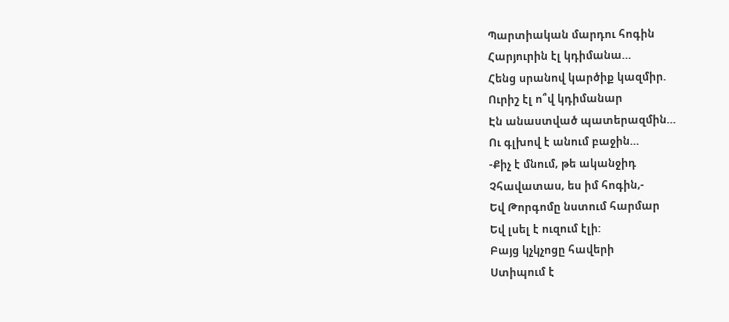Պարտիական մարդու հոգին
Հարյուրին էլ կդիմանա…
Հենց սրանով կարծիք կազմիր.
Ուրիշ էլ ո՞վ կդիմանար
Էն անաստված պատերազմին…
Ու գլխով է անում բաջին…
-Քիչ է մնում, թե ականջիդ
Չհավատաս, ես իմ հոգին,-
Եվ Թորգոմը նստում հարմար
Եվ լսել է ուզում էլի:
Բայց կչկչոցը հավերի
Ստիպում է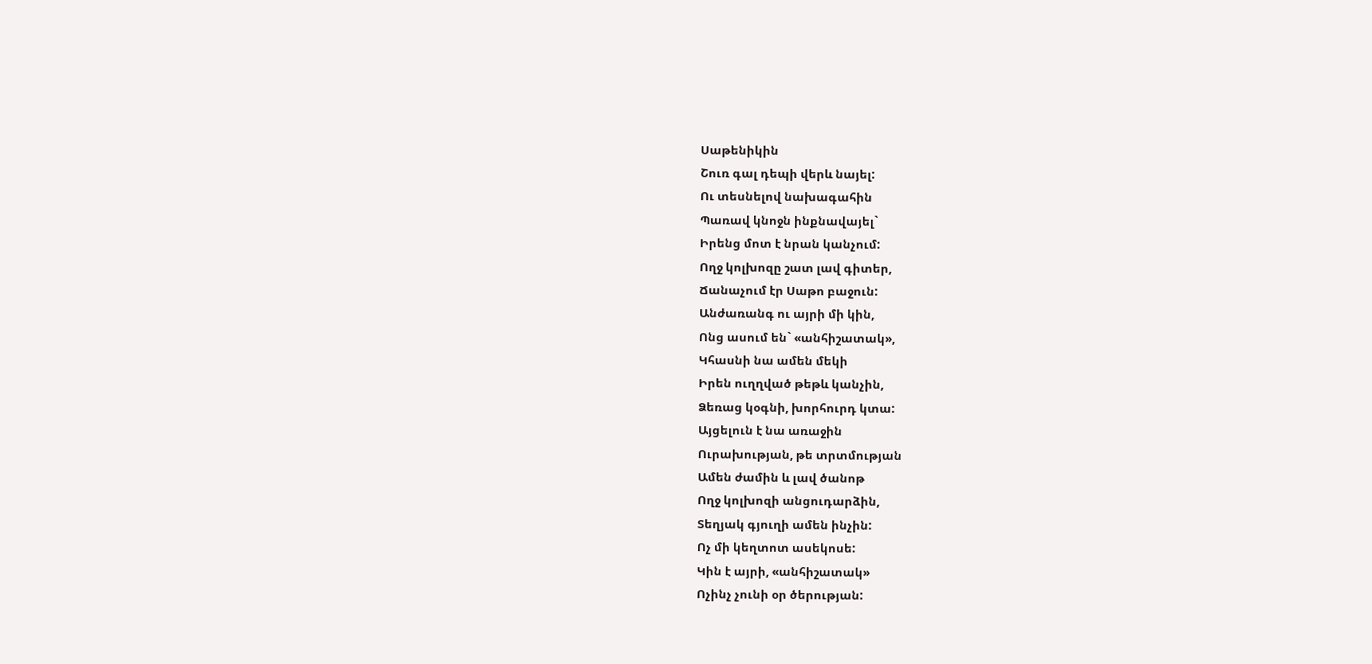Սաթենիկին
Շուռ գալ դեպի վերև նայել:
Ու տեսնելով նախագահին
Պառավ կնոջն ինքնավայել`
Իրենց մոտ է նրան կանչում:
Ողջ կոլխոզը շատ լավ գիտեր,
Ճանաչում էր Սաթո բաջուն:
Անժառանգ ու այրի մի կին,
Ոնց ասում են` «անհիշատակ»,
Կհասնի նա ամեն մեկի
Իրեն ուղղված թեթև կանչին,
Ձեռաց կօգնի, խորհուրդ կտա:
Այցելուն է նա առաջին
Ուրախության, թե տրտմության
Ամեն ժամին և լավ ծանոթ
Ողջ կոլխոզի անցուդարձին,
Տեղյակ գյուղի ամեն ինչին:
Ոչ մի կեղտոտ ասեկոսե:
Կին է այրի, «անհիշատակ»
Ոչինչ չունի օր ծերության: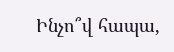Ինչո՞վ հապա,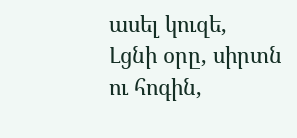ասել կուզե,
Լցնի օրը, սիրտն ու հոգին,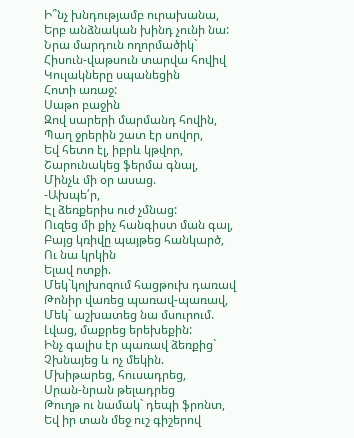Ի՞նչ խնդությամբ ուրախանա,
Երբ անձնական խինդ չունի նա:
Նրա մարդուն ողորմածիկ`
Հիսուն-վաթսուն տարվա հովիվ
Կուլակները սպանեցին
Հոտի առաջ:
Սաթո բաջին
Զով սարերի մարմանդ հովին,
Պաղ ջրերին շատ էր սովոր,
Եվ հետո էլ, իբրև կթվոր,
Շարունակեց ֆերմա գնալ,
Մինչև մի օր ասաց.
-Ախպե՛ր,
Էլ ձեռքերիս ուժ չմնաց:
Ուզեց մի քիչ հանգիստ ման գալ,
Բայց կռիվը պայթեց հանկարծ,
Ու նա կրկին
Ելավ ոտքի.
Մեկ`կոլխոզում հացթուխ դառավ
Թոնիր վառեց պառավ-պառավ,
Մեկ` աշխատեց նա մսուրում.
Լվաց, մաքրեց երեխեքին:
Ինչ գալիս էր պառավ ձեռքից`
Չխնայեց և ոչ մեկին.
Մխիթարեց, հուսադրեց,
Սրան-նրան թելադրեց
Թուղթ ու նամակ` դեպի ֆրոնտ,
Եվ իր տան մեջ ուշ գիշերով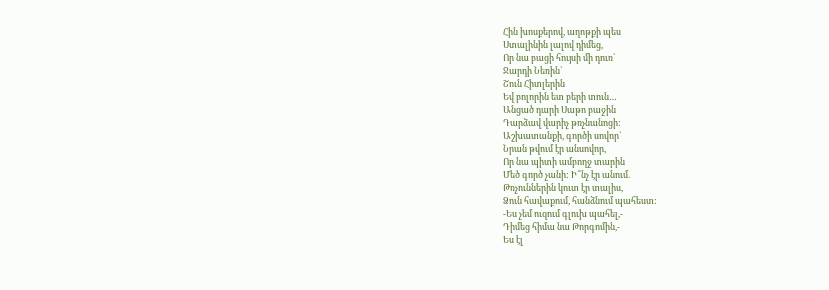Հին խոսքերով, աղոթքի պես
Ստալինին լալով դիմեց,
Որ նա բացի հույսի մի դուռ`
Ջարդի Նեռին`
Շուն Հիտլերին
Եվ բոլորին ետ բերի տուն…
Անցած դարի Սաթո բաջին
Դարձավ վարիչ թռչնանոցի:
Աշխատանքի, գործի սովոր`
Նրան թվում էր անսովոր,
Որ նա պիտի ամբողջ տարին
Մեծ գործ չանի: Ի՞նչ էր անում.
Թռչուններին կուտ էր տալիս,
Ձուն հավաքում, հանձնում պահեստ:
-Ես չեմ ուզում գլուխ պահել,-
Դիմեց հիմա նա Թորգոմին,-
Ես էլ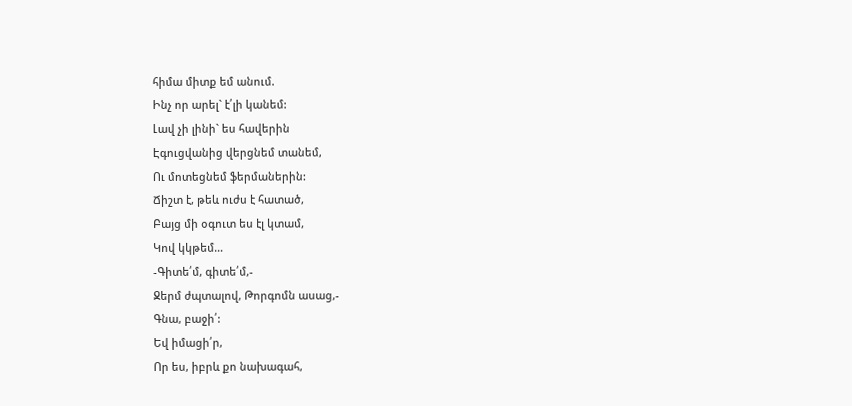հիմա միտք եմ անում.
Ինչ որ արել` է՛լի կանեմ:
Լավ չի լինի` ես հավերին
Էգուցվանից վերցնեմ տանեմ,
Ու մոտեցնեմ ֆերմաներին:
Ճիշտ է, թեև ուժս է հատած,
Բայց մի օգուտ ես էլ կտամ,
Կով կկթեմ…
-Գիտե՛մ, գիտե՛մ,-
Ջերմ ժպտալով, Թորգոմն ասաց,-
Գնա, բաջի՛:
Եվ իմացի՛ր,
Որ ես, իբրև քո նախագահ,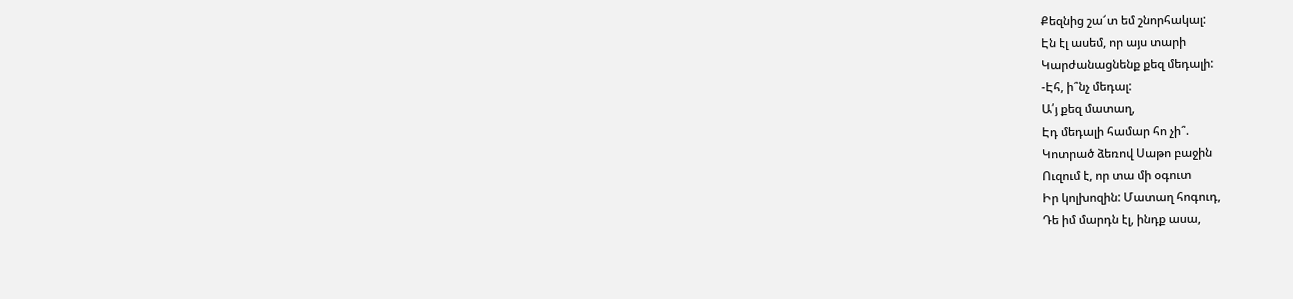Քեզնից շա՜տ եմ շնորհակալ:
Էն էլ ասեմ, որ այս տարի
Կարժանացնենք քեզ մեդալի:
-Էհ, ի՞նչ մեդալ:
Ա՛յ քեզ մատաղ,
Էդ մեդալի համար հո չի՞.
Կոտրած ձեռով Սաթո բաջին
Ուզում է, որ տա մի օգուտ
Իր կոլխոզին: Մատաղ հոգուդ,
Դե իմ մարդն էլ, ինդք ասա,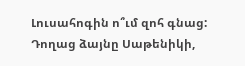Լուսահոգին ո՞ւմ զոհ գնաց:
Դողաց ձայնը Սաթենիկի,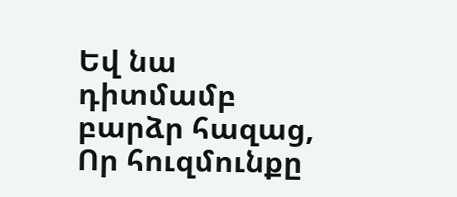Եվ նա դիտմամբ բարձր հազաց,
Որ հուզմունքը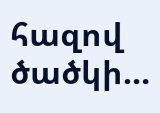հազով ծածկի…